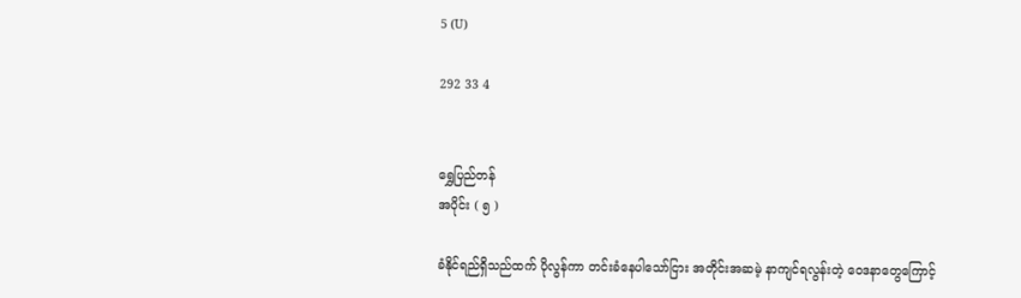5 (U)

292 33 4


ရွှေပြည်တန်
အပိုင်း ( ၅ )

ခံနိုင်ရည်ရှိသည်ထက် ပိုလွန်ကာ တင်းခံနေပါသော်ငြား အတိုင်းအဆမဲ့ နာကျင်ရလွန်းတဲ့ ဝေဒနာတွေကြောင့်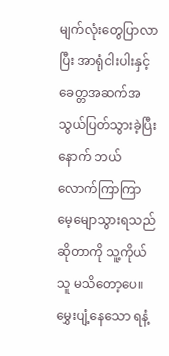မျက်လုံးတွေပြာလာပြီး အာရုံငါးပါးနှင့် ခေတ္တအဆက်အသွယ်ပြတ်သွားခဲ့ပြီးနောက် ဘယ်လောက်ကြာကြာ မေ့မျောသွားရသည်ဆိုတာကို သူ့ကိုယ်သူ မသိတော့ပေ။ မွှေးပျံ့နေသော ရနံ့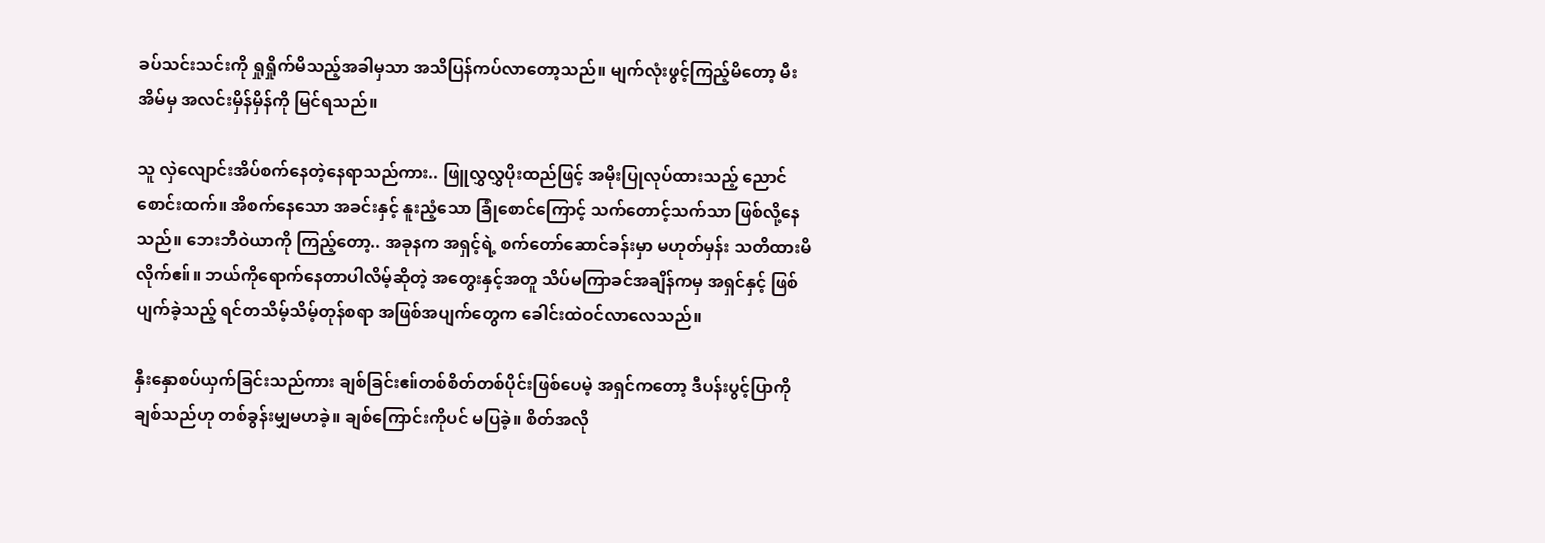ခပ်သင်းသင်းကို ရှုရှိုက်မိသည့်အခါမှသာ အသိပြန်ကပ်လာတော့သည်။ မျက်လုံးဖွင့်ကြည့်မိတော့ မီးအိမ်မှ အလင်းမှိန်မှိန်ကို မြင်ရသည်။

သူ လှဲလျောင်းအိပ်စက်နေတဲ့နေရာသည်ကား.. ဖြူလွှလွှပိုးထည်ဖြင့် အမိုးပြုလုပ်ထားသည့် ညောင်စောင်းထက်။ အိစက်နေသော အခင်းနှင့် နူးညံ့သော ခြုံစောင်ကြောင့် သက်တောင့်သက်သာ ဖြစ်လို့နေသည်။ ဘေးဘီဝဲယာကို ကြည့်တော့.. အခုနက အရှင့်ရဲ့ စက်တော်ဆောင်ခန်းမှာ မဟုတ်မှန်း သတိထားမိလိုက်ဧ။်။ ဘယ်ကိုရောက်နေတာပါလိမ့်ဆိုတဲ့ အတွေးနှင့်အတူ သိပ်မကြာခင်အချိန်ကမှ အရှင်နှင့် ဖြစ်ပျက်ခဲ့သည့် ရင်တသိမ့်သိမ့်တုန်စရာ အဖြစ်အပျက်တွေက ခေါင်းထဲဝင်လာလေသည်။

နှီးနှောစပ်ယှက်ခြင်းသည်ကား ချစ်ခြင်းဧ။်တစ်စိတ်တစ်ပိုင်းဖြစ်ပေမဲ့ အရှင်ကတော့ ဒီပန်းပွင့်ပြာကို ချစ်သည်ဟု တစ်ခွန်းမျှမဟခဲ့။ ချစ်ကြောင်းကိုပင် မပြခဲ့။ စိတ်အလို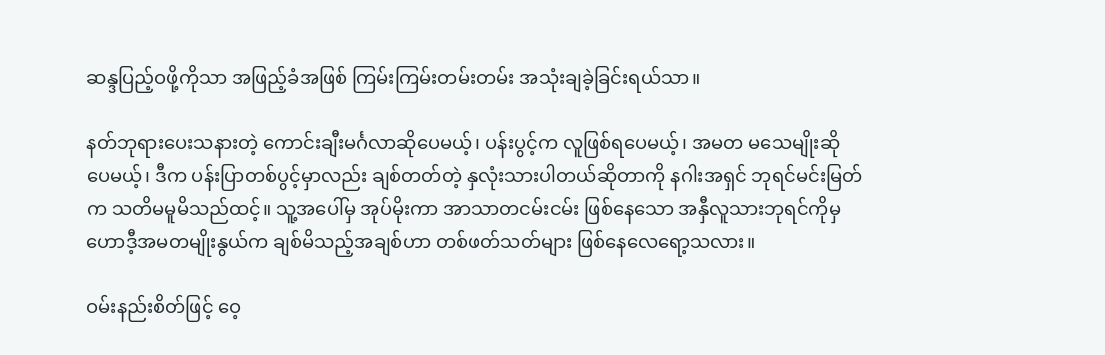ဆန္ဒပြည့်ဝဖို့ကိုသာ အဖြည့်ခံအဖြစ် ကြမ်းကြမ်းတမ်းတမ်း အသုံးချခဲ့ခြင်းရယ်သာ။

နတ်ဘုရားပေးသနားတဲ့ ကောင်းချီးမင်္ဂလာဆိုပေမယ့်၊ ပန်းပွင့်က လူဖြစ်ရပေမယ့်၊ အမတ မသေမျိုးဆိုပေမယ့်၊ ဒီက ပန်းပြာတစ်ပွင့်မှာလည်း ချစ်တတ်တဲ့ နှလုံးသားပါတယ်ဆိုတာကို နဂါးအရှင် ဘုရင်မင်းမြတ်က သတိမမူမိသည်ထင့်။ သူ့အပေါ်မှ အုပ်မိုးကာ အာသာတငမ်းငမ်း ဖြစ်နေသော အနှီလူသားဘုရင်ကိုမှ ဟောဒီ့အမတမျိုးနွယ်က ချစ်မိသည့်အချစ်ဟာ တစ်ဖတ်သတ်များ ဖြစ်နေလေရော့သလား။

ဝမ်းနည်းစိတ်ဖြင့် ဝေ့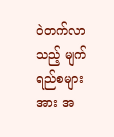၀ဲတက်လာသည့် မျက်ရည်စများအား အ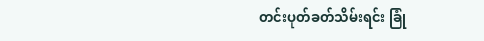တင်းပုတ်ခတ်သိမ်းရင်း ခြုံ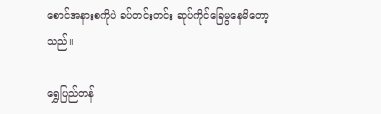စောင်အနားစကိုပဲ ခပ်တင်းတင်း ဆုပ်ကိုင်ခြေမွနေမိတော့သည်။

ရွှေပြည်တန်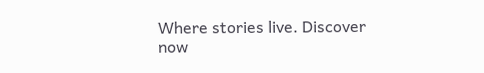Where stories live. Discover now